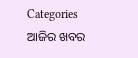Categories
ଆଜିର ଖବର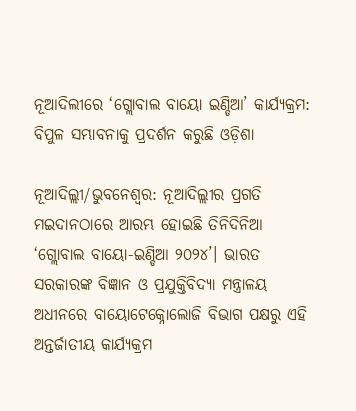ନୂଆଦିଲୀରେ ‘ଗ୍ଲୋବାଲ ବାୟୋ ଇଣ୍ଡିଆ’ କାର୍ଯ୍ୟକ୍ରମ: ବିପୁଳ ସମ୍ଭାବନାକୁ ପ୍ରଦର୍ଶନ କରୁଛି ଓଡ଼ିଶା

ନୂଆଦିଲ୍ଲୀ/ଭୁବନେଶ୍ୱର: ନୂଆଦିଲ୍ଲୀର ପ୍ରଗତି ମଇଦାନଠାରେ ଆରମ୍ଭ ହୋଇଛି ତିନିଦିନିଆ ‘ଗ୍ଲୋବାଲ ବାୟୋ-ଇଣ୍ଡିଆ ୨୦୨୪’। ଭାରତ ସରକାରଙ୍କ ବିଜ୍ଞାନ ଓ ପ୍ରଯୁକ୍ତିବିଦ୍ୟା ମନ୍ତ୍ରାଳୟ ଅଧୀନରେ ବାୟୋଟେକ୍ନୋଲୋଜି ବିଭାଗ ପକ୍ଷରୁ ଏହି ଅନ୍ତର୍ଜାତୀୟ କାର୍ଯ୍ୟକ୍ରମ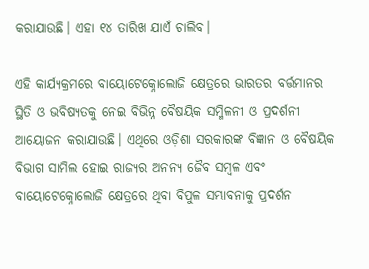କରାଯାଉଛି। ଏହା ୧୪ ତାରିଖ ଯାଏଁ ଚାଲିବ।

ଏହି କାର୍ଯ୍ୟକ୍ରମରେ ବାୟୋଟେକ୍ନୋଲୋଜି କ୍ଷେତ୍ରରେ ଭାରତର ବର୍ତ୍ତମାନର ସ୍ଥିତି ଓ ଭବିଷ୍ୟତକୁ ନେଇ ବିଭିନ୍ନ ବୈଷୟିକ ସମ୍ମିଳନୀ ଓ ପ୍ରଦର୍ଶନୀ ଆୟୋଜନ କରାଯାଉଛି। ଏଥିରେ ଓଡ଼ିଶା ସରକାରଙ୍କ ବିଜ୍ଞାନ ଓ ବୈଷୟିକ ବିଭାଗ ସାମିଲ ହୋଇ ରାଜ୍ୟର ଅନନ୍ୟ ଜୈବ ସମ୍ବଳ ଏବଂ ବାୟୋଟେକ୍ନୋଲୋଜି କ୍ଷେତ୍ରରେ ଥିବା ବିପୁଳ ସମ୍ଭାବନାକୁ ପ୍ରଦର୍ଶନ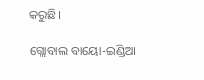କରୁଛି।

ଗ୍ଲୋବାଲ ବାୟୋ-ଇଣ୍ଡିଆ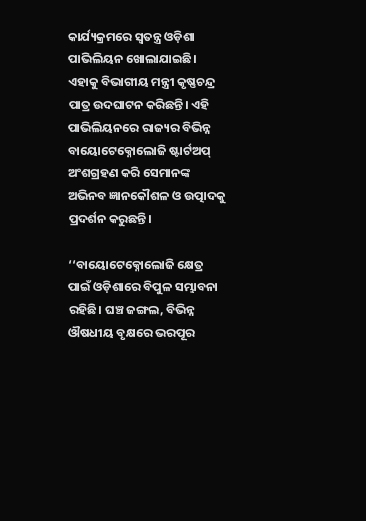କାର୍ଯ୍ୟକ୍ରମରେ ସ୍ୱତନ୍ତ୍ର ଓଡ଼ିଶା ପାଭିଲିୟନ ଖୋଲାଯାଇଛି। ଏହାକୁ ବିଭାଗୀୟ ମନ୍ତ୍ରୀ କୃଷ୍ଣଚନ୍ଦ୍ର ପାତ୍ର ଉଦଘାଟନ କରିଛନ୍ତି। ଏହି ପାଭିଲିୟନରେ ରାଜ୍ୟର ବିଭିନ୍ନ ବାୟୋଟେକ୍ନୋଲୋଜି ଷ୍ଟାର୍ଟଅପ୍ ଅଂଶଗ୍ରହଣ କରି ସେମାନଙ୍କ ଅଭିନବ ଜ୍ଞାନକୌଶଳ ଓ ଉତ୍ପାଦକୁ ପ୍ରଦର୍ଶନ କରୁଛନ୍ତି।

‘‘ବାୟୋଟେକ୍ନୋଲୋଜି କ୍ଷେତ୍ର ପାଇଁ ଓଡ଼ିଶାରେ ବିପୁଳ ସମ୍ଭାବନା ରହିଛି। ଘଞ୍ଚ ଜଙ୍ଗଲ, ବିଭିନ୍ନ ଔଷଧୀୟ ବୃକ୍ଷରେ ଭରପୂର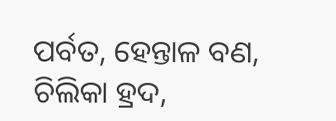ପର୍ବତ, ହେନ୍ତାଳ ବଣ, ଚିଲିକା ହ୍ରଦ,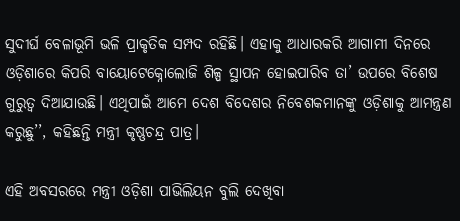ସୁଦୀର୍ଘ ବେଳାଭୂମି ଭଳି ପ୍ରାକୃତିକ ସମ୍ପଦ ରହିଛି। ଏହାକୁ ଆଧାରକରି ଆଗାମୀ ଦିନରେ ଓଡ଼ିଶାରେ କିପରି ବାୟୋଟେକ୍ନୋଲୋଜି ଶିଳ୍ପ ସ୍ଥାପନ ହୋଇପାରିବ ତା’ ଉପରେ ବିଶେଷ ଗୁରୁତ୍ୱ ଦିଆଯାଉଛି। ଏଥିପାଇଁ ଆମେ ଦେଶ ବିଦେଶର ନିବେଶକମାନଙ୍କୁ ଓଡ଼ିଶାକୁ ଆମନ୍ତ୍ରଣ କରୁଛୁ’’, କହିଛନ୍ତି ମନ୍ତ୍ରୀ କୃଷ୍ଣଚନ୍ଦ୍ର ପାତ୍ର।

ଏହି ଅବସରରେ ମନ୍ତ୍ରୀ ଓଡ଼ିଶା ପାଭିଲିୟନ ବୁଲି ଦେଖିବା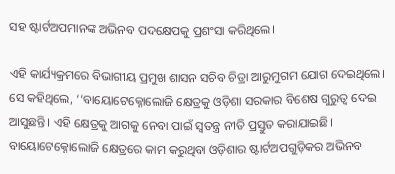ସହ ଷ୍ଟାର୍ଟଅପମାନଙ୍କ ଅଭିନବ ପଦକ୍ଷେପକୁ ପ୍ରଶଂସା କରିଥିଲେ।

ଏହି କାର୍ଯ୍ୟକ୍ରମରେ ବିଭାଗୀୟ ପ୍ରମୁଖ ଶାସନ ସଚିବ ଚିତ୍ରା ଆରୁମୁଗମ ଯୋଗ ଦେଇଥିଲେ। ସେ କହିଥିଲେ, ‘‘ବାୟୋଟେକ୍ନୋଲୋଜି କ୍ଷେତ୍ରକୁ ଓଡ଼ିଶା ସରକାର ବିଶେଷ ଗୁରୁତ୍ୱ ଦେଇ ଆସୁଛନ୍ତି। ଏହି କ୍ଷେତ୍ରକୁ ଆଗକୁ ନେବା ପାଇଁ ସ୍ୱତନ୍ତ୍ର ନୀତି ପ୍ରସ୍ତୁତ କରାଯାଇଛି। ବାୟୋଟେକ୍ନୋଲୋଜି କ୍ଷେତ୍ରରେ କାମ କରୁଥିବା ଓଡ଼ିଶାର ଷ୍ଟାର୍ଟଅପଗୁଡ଼ିକର ଅଭିନବ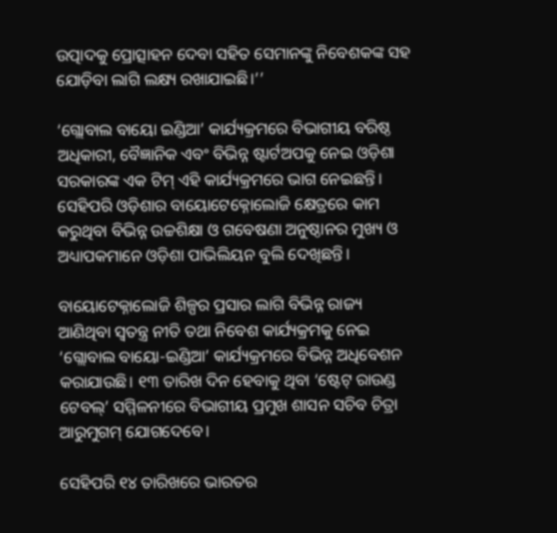ଉତ୍ପାଦକୁ ପ୍ରୋତ୍ସାହନ ଦେବା ସହିତ ସେମାନଙ୍କୁ ନିବେଶକଙ୍କ ସହ ଯୋଡ଼ିବା ଲାଗି ଲକ୍ଷ୍ୟ ରଖାଯାଇଛି।’’

‘ଗ୍ଲୋବାଲ ବାୟୋ ଇଣ୍ଡିଆ’ କାର୍ଯ୍ୟକ୍ରମରେ ବିଭାଗୀୟ ବରିଷ୍ଠ ଅଧିକାରୀ, ବୈଜ୍ଞାନିକ ଏବଂ ବିଭିନ୍ନ ଷ୍ଟାର୍ଟଅପକୁ ନେଇ ଓଡ଼ିଶା ସରକାରଙ୍କ ଏକ ଟିମ୍ ଏହି କାର୍ଯ୍ୟକ୍ରମରେ ଭାଗ ନେଇଛନ୍ତି। ସେହିପରି ଓଡ଼ିଶାର ବାୟୋଟେକ୍ନୋଲୋଜି କ୍ଷେତ୍ରରେ କାମ କରୁଥିବା ବିଭିନ୍ନ ଉଚ୍ଚଶିକ୍ଷା ଓ ଗବେଷଣା ଅନୁଷ୍ଠାନର ମୁଖ୍ୟ ଓ ଅଧ୍ୟାପକମାନେ ଓଡ଼ିଶା ପାଭିଲିୟନ ବୁଲି ଦେଖିଛନ୍ତି।

ବାୟୋଟେକ୍ନାଲୋଜି ଶିଳ୍ପର ପ୍ରସାର ଲାଗି ବିଭିନ୍ନ ରାଜ୍ୟ ଆଣିଥିବା ସ୍ୱତନ୍ତ୍ର ନୀତି ତଥା ନିବେଶ କାର୍ଯ୍ୟକ୍ରମକୁ ନେଇ ‘ଗ୍ଲୋବାଲ ବାୟୋ-ଇଣ୍ଡିଆ’ କାର୍ଯ୍ୟକ୍ରମରେ ବିଭିନ୍ନ ଅଧିବେଶନ କରାଯାଉଛି। ୧୩ ତାରିଖ ଦିନ ହେବାକୁ ଥିବା ‘ଷ୍ଟେଟ୍ ରାଉଣ୍ଡ ଟେବଲ୍’ ସମ୍ମିଳନୀରେ ବିଭାଗୀୟ ପ୍ରମୁଖ ଶାସନ ସଚିବ ଚିତ୍ରା ଆରୁମୁଗମ୍ ଯୋଗଦେବେ।

ସେହିପରି ୧୪ ତାରିଖରେ ଭାରତର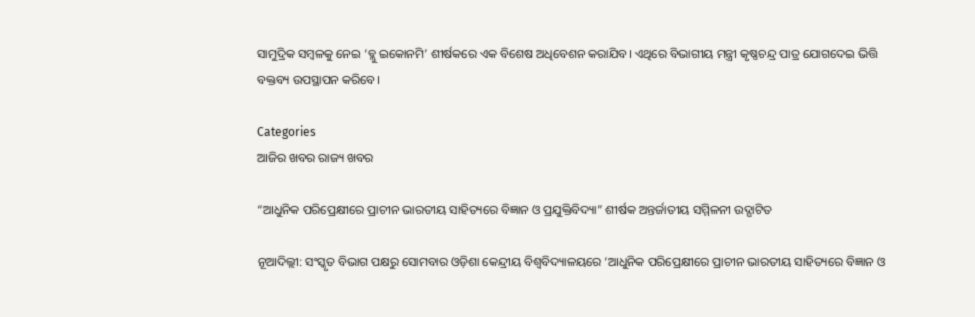ସାମୁଦ୍ରିକ ସମ୍ବଳକୁ ନେଇ ‘ବ୍ଲୁ ଇକୋନମି’ ଶୀର୍ଷକରେ ଏକ ବିଶେଷ ଅଧିବେଶନ କରାଯିବ। ଏଥିରେ ବିଭାଗୀୟ ମନ୍ତ୍ରୀ କୃଷ୍ଣଚନ୍ଦ୍ର ପାତ୍ର ଯୋଗଦେଇ ଭିତ୍ତି ବକ୍ତବ୍ୟ ଉପସ୍ଥାପନ କରିବେ।

Categories
ଆଜିର ଖବର ରାଜ୍ୟ ଖବର

“ଆଧୁନିକ ପରିପ୍ରେକ୍ଷୀରେ ପ୍ରାଚୀନ ଭାରତୀୟ ସାହିତ୍ୟରେ ବିଜ୍ଞାନ ଓ ପ୍ରଯୁକ୍ତିବିଦ୍ୟା” ଶୀର୍ଷକ ଅନ୍ତର୍ଜାତୀୟ ସମ୍ମିଳନୀ ଉଦ୍ଘାଟିତ

ନୂଆଦିଲ୍ଲୀ: ସଂସ୍କୃତ ବିଭାଗ ପକ୍ଷରୁ ସୋମବାର ଓଡ଼ିଶା କେନ୍ଦ୍ରୀୟ ବିଶ୍ବବିଦ୍ୟାଳୟରେ ‘ଆଧୁନିକ ପରିପ୍ରେକ୍ଷୀରେ ପ୍ରାଚୀନ ଭାରତୀୟ ସାହିତ୍ୟରେ ବିଜ୍ଞାନ ଓ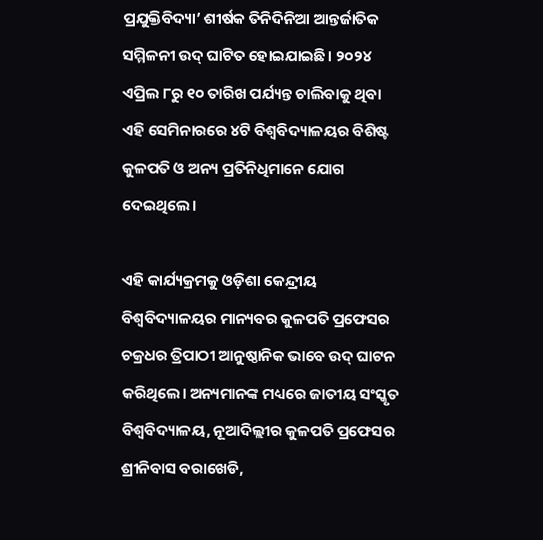ପ୍ରଯୁକ୍ତିବିଦ୍ୟା’ ଶୀର୍ଷକ ତିନିଦିନିଆ ଆନ୍ତର୍ଜାତିକ ସମ୍ମିଳନୀ ଉଦ୍ ଘାଟିତ ହୋଇଯାଇଛି। ୨୦୨୪ ଏପ୍ରିଲ ୮ରୁ ୧୦ ତାରିଖ ପର୍ଯ୍ୟନ୍ତ ଚାଲିବାକୁ ଥିବା ଏହି ସେମିନାରରେ ୪ଟି ବିଶ୍ୱବିଦ୍ୟାଳୟର ବିଶିଷ୍ଟ କୁଳପତି ଓ ଅନ୍ୟ ପ୍ରତିନିଧିମାନେ ଯୋଗ ଦେଇଥିଲେ।

ଏହି କାର୍ଯ୍ୟକ୍ରମକୁ ଓଡ଼ିଶା କେନ୍ଦ୍ରୀୟ ବିଶ୍ୱବିଦ୍ୟାଳୟର ମାନ୍ୟବର କୁଳପତି ପ୍ରଫେସର ଚକ୍ରଧର ତ୍ରିପାଠୀ ଆନୁଷ୍ଠାନିକ ଭାବେ ଉଦ୍ ଘାଟନ କରିଥିଲେ। ଅନ୍ୟମାନଙ୍କ ମଧ୍ୟରେ ଜାତୀୟ ସଂସ୍କୃତ ବିଶ୍ୱବିଦ୍ୟାଳୟ, ନୂଆଦିଲ୍ଲୀର କୁଳପତି ପ୍ରଫେସର ଶ୍ରୀନିବାସ ବରାଖେଡି,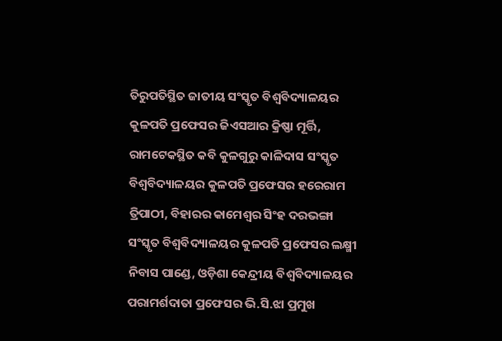ତିରୁପତିସ୍ଥିତ ଜାତୀୟ ସଂସ୍କୃତ ବିଶ୍ୱବିଦ୍ୟାଳୟର କୁଳପତି ପ୍ରଫେସର ଜିଏସଆର କ୍ରିଷ୍ଣା ମୂର୍ତ୍ତି, ରାମଟେକସ୍ଥିତ କବି କୁଳଗୁରୁ କାଳିଦାସ ସଂସ୍କୃତ ବିଶ୍ୱବିଦ୍ୟାଳୟର କୁଳପତି ପ୍ରଫେସର ହରେରାମ ତ୍ରିପାଠୀ, ବିହାରର କାମେଶ୍ୱର ସିଂହ ଦରଭଙ୍ଗା ସଂସ୍କୃତ ବିଶ୍ୱବିଦ୍ୟାଳୟର କୁଳପତି ପ୍ରଫେସର ଲକ୍ଷ୍ମୀ ନିବାସ ପାଣ୍ଡେ, ଓଡ଼ିଶା କେନ୍ଦ୍ରୀୟ ବିଶ୍ୱବିଦ୍ୟାଳୟର ପରାମର୍ଶଦାତା ପ୍ରଫେସର ଭି.ସି.ଝା ପ୍ରମୁଖ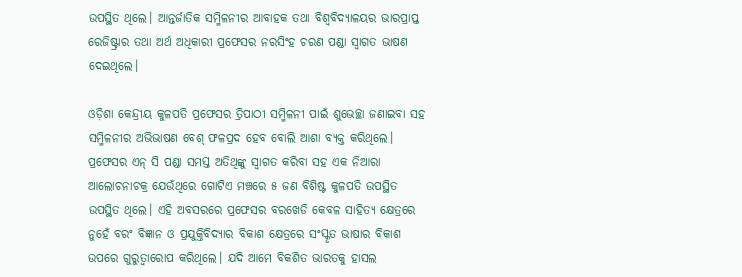ଉପସ୍ଥିତ ଥିଲେ। ଆନ୍ତର୍ଜାତିକ ସମ୍ମିଳନୀର ଆବାହକ ତଥା ବିଶ୍ୱବିଦ୍ୟାଳୟର ଭାରପ୍ରାପ୍ତ ରେଜିଷ୍ଟ୍ରାର ତଥା ଅର୍ଥ ଅଧିକାରୀ ପ୍ରଫେସର ନରସିଂହ ଚରଣ ପଣ୍ଡା ସ୍ୱାଗତ ଭାଷଣ ଦେଇଥିଲେ।

ଓଡ଼ିଶା କେନ୍ଦ୍ରୀୟ କୁଳପତି ପ୍ରଫେସର ତ୍ରିପାଠୀ ସମ୍ମିଳନୀ ପାଇଁ ଶୁଭେଚ୍ଛା ଜଣାଇବା ସହ ସମ୍ମିଳନୀର ଅଭିଭାଷଣ ବେଶ୍ ଫଳପ୍ରଦ ହେବ ବୋଲି ଆଶା ବ୍ୟକ୍ତ କରିଥିଲେ। ପ୍ରଫେସର ଏନ୍ ସି ପଣ୍ଡା ସମସ୍ତ ଅତିଥିଙ୍କୁ ସ୍ୱାଗତ କରିବା ସହ ଏକ ନିଆରା ଆଲୋଚନାଚକ୍ର ଯେଉଁଥିରେ ଗୋଟିଏ ମଞ୍ଚରେ ୫ ଜଣ ବିଶିଷ୍ଟ କୁଳପତି ଉପସ୍ଥିତ ଉପସ୍ଥିତ ଥିଲେ। ଏହି ଅବସରରେ ପ୍ରଫେସର ବରଖେଡି କେବଳ ସାହିତ୍ୟ କ୍ଷେତ୍ରରେ ନୁହେଁ ବରଂ ବିଜ୍ଞାନ ଓ ପ୍ରଯୁକ୍ତିବିଦ୍ୟାର ବିକାଶ କ୍ଷେତ୍ରରେ ସଂସ୍କୃତ ଭାଷାର ବିକାଶ ଉପରେ ଗୁରୁତ୍ୱାରୋପ କରିଥିଲେ। ଯଦି ଆମେ ବିକଶିତ ଭାରତକୁ ହାସଲ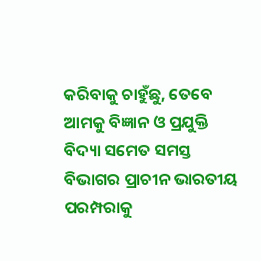କରିବାକୁ ଚାହୁଁଛୁ, ତେବେ ଆମକୁ ବିଜ୍ଞାନ ଓ ପ୍ରଯୁକ୍ତି ବିଦ୍ୟା ସମେତ ସମସ୍ତ ବିଭାଗର ପ୍ରାଚୀନ ଭାରତୀୟ ପରମ୍ପରାକୁ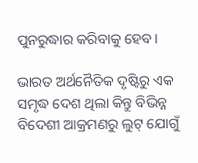ପୁନରୁଦ୍ଧାର କରିବାକୁ ହେବ।

ଭାରତ ଅର୍ଥନୈତିକ ଦୃଷ୍ଟିରୁ ଏକ ସମୃଦ୍ଧ ଦେଶ ଥିଲା କିନ୍ତୁ ବିଭିନ୍ନ ବିଦେଶୀ ଆକ୍ରମଣରୁ ଲୁଟ୍ ଯୋଗୁଁ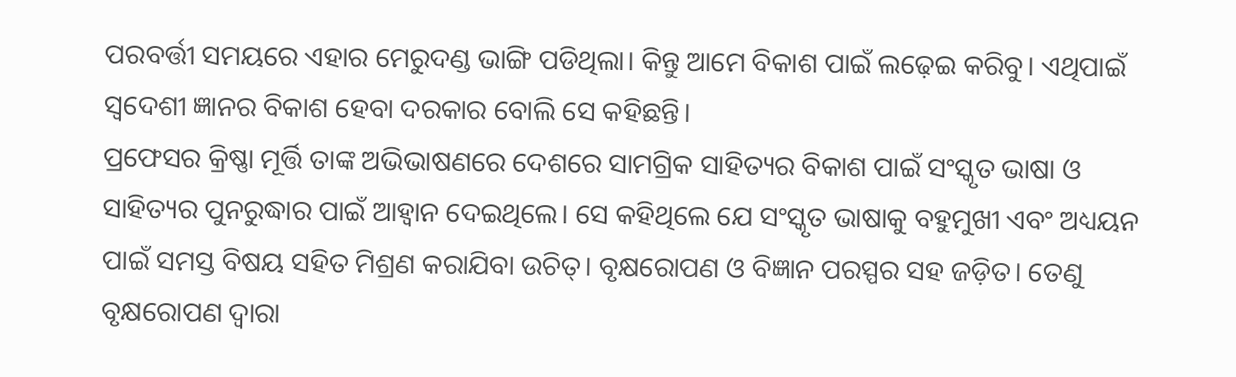ପରବର୍ତ୍ତୀ ସମୟରେ ଏହାର ମେରୁଦଣ୍ଡ ଭାଙ୍ଗି ପଡିଥିଲା। କିନ୍ତୁ ଆମେ ବିକାଶ ପାଇଁ ଲଢ଼େଇ କରିବୁ। ଏଥିପାଇଁ ସ୍ୱଦେଶୀ ଜ୍ଞାନର ବିକାଶ ହେବା ଦରକାର ବୋଲି ସେ କହିଛନ୍ତି।
ପ୍ରଫେସର କ୍ରିଷ୍ଣା ମୂର୍ତ୍ତି ତାଙ୍କ ଅଭିଭାଷଣରେ ଦେଶରେ ସାମଗ୍ରିକ ସାହିତ୍ୟର ବିକାଶ ପାଇଁ ସଂସ୍କୃତ ଭାଷା ଓ ସାହିତ୍ୟର ପୁନରୁଦ୍ଧାର ପାଇଁ ଆହ୍ୱାନ ଦେଇଥିଲେ। ସେ କହିଥିଲେ ଯେ ସଂସ୍କୃତ ଭାଷାକୁ ବହୁମୁଖୀ ଏବଂ ଅଧ୍ୟୟନ ପାଇଁ ସମସ୍ତ ବିଷୟ ସହିତ ମିଶ୍ରଣ କରାଯିବା ଉଚିତ୍। ବୃକ୍ଷରୋପଣ ଓ ବିଜ୍ଞାନ ପରସ୍ପର ସହ ଜଡ଼ିତ। ତେଣୁ ବୃକ୍ଷରୋପଣ ଦ୍ୱାରା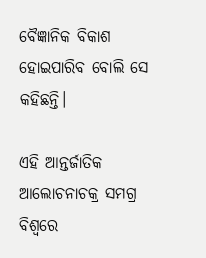ବୈଜ୍ଞାନିକ ବିକାଶ ହୋଇପାରିବ ବୋଲି ସେ କହିଛନ୍ତି।

ଏହି ଆନ୍ତର୍ଜାତିକ ଆଲୋଚନାଚକ୍ର ସମଗ୍ର ବିଶ୍ୱରେ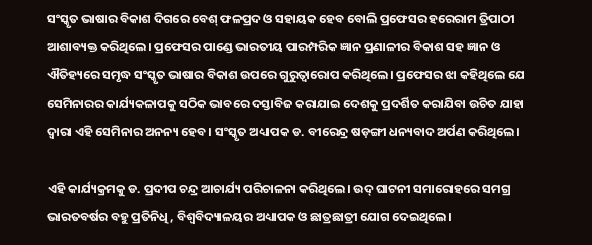ସଂସ୍କୃତ ଭାଷାର ବିକାଶ ଦିଗରେ ବେଶ୍ ଫଳପ୍ରଦ ଓ ସହାୟକ ହେବ ବୋଲି ପ୍ରଫେସର ହରେରାମ ତ୍ରିପାଠୀ ଆଶାବ୍ୟକ୍ତ କରିଥିଲେ। ପ୍ରଫେସର ପାଣ୍ଡେ ଭାରତୀୟ ପାରମ୍ପରିକ ଜ୍ଞାନ ପ୍ରଣାଳୀର ବିକାଶ ସହ ଜ୍ଞାନ ଓ ଐତିହ୍ୟରେ ସମୃଦ୍ଧ ସଂସ୍କୃତ ଭାଷାର ବିକାଶ ଉପରେ ଗୁରୁତ୍ୱାରୋପ କରିଥିଲେ। ପ୍ରଫେସର ଝା କହିଥିଲେ ଯେ ସେମିନାରର କାର୍ଯ୍ୟକଳାପକୁ ସଠିକ ଭାବରେ ଦସ୍ତାବିଜ କରାଯାଇ ଦେଶକୁ ପ୍ରଦର୍ଶିତ କରାଯିବା ଉଚିତ ଯାହା ଦ୍ୱାରା ଏହି ସେମିନାର ଅନନ୍ୟ ହେବ। ସଂସ୍କୃତ ଅଧ୍ୟାପକ ଡ. ବୀରେନ୍ଦ୍ର ଷଡ଼ଙ୍ଗୀ ଧନ୍ୟବାଦ ଅର୍ପଣ କରିଥିଲେ।

ଏହି କାର୍ଯ୍ୟକ୍ରମକୁ ଡ. ପ୍ରଦୀପ ଚନ୍ଦ୍ର ଆଚାର୍ଯ୍ୟ ପରିଚାଳନା କରିଥିଲେ। ଉଦ୍ ଘାଟନୀ ସମାରୋହରେ ସମଗ୍ର ଭାରତବର୍ଷର ବହୁ ପ୍ରତିନିଧି, ବିଶ୍ୱବିଦ୍ୟାଳୟର ଅଧ୍ୟାପକ ଓ ଛାତ୍ରଛାତ୍ରୀ ଯୋଗ ଦେଇଥିଲେ।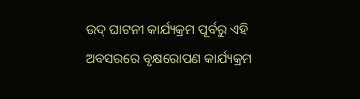ଉଦ୍ ଘାଟନୀ କାର୍ଯ୍ୟକ୍ରମ ପୂର୍ବରୁ ଏହି ଅବସରରେ ବୃକ୍ଷରୋପଣ କାର୍ଯ୍ୟକ୍ରମ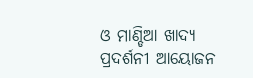ଓ ମାଣ୍ଡିଆ ଖାଦ୍ୟ ପ୍ରଦର୍ଶନୀ ଆୟୋଜନ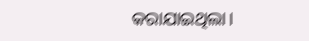କରାଯାଇଥିଲା।